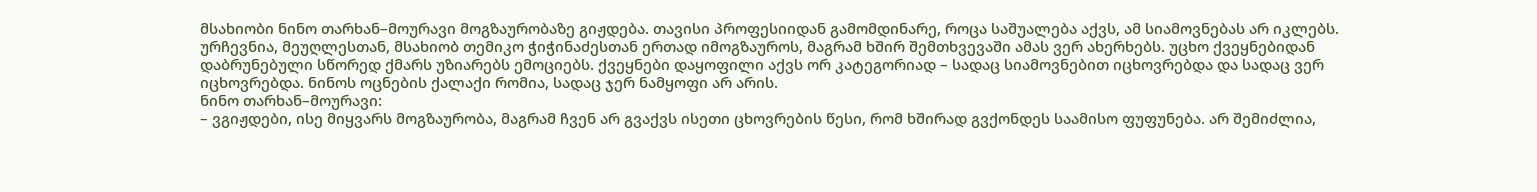მსახიობი ნინო თარხან–მოურავი მოგზაურობაზე გიჟდება. თავისი პროფესიიდან გამომდინარე, როცა საშუალება აქვს, ამ სიამოვნებას არ იკლებს. ურჩევნია, მეუღლესთან, მსახიობ თემიკო ჭიჭინაძესთან ერთად იმოგზაუროს, მაგრამ ხშირ შემთხვევაში ამას ვერ ახერხებს. უცხო ქვეყნებიდან დაბრუნებული სწორედ ქმარს უზიარებს ემოციებს. ქვეყნები დაყოფილი აქვს ორ კატეგორიად – სადაც სიამოვნებით იცხოვრებდა და სადაც ვერ იცხოვრებდა. ნინოს ოცნების ქალაქი რომია, სადაც ჯერ ნამყოფი არ არის.
ნინო თარხან–მოურავი:
– ვგიჟდები, ისე მიყვარს მოგზაურობა, მაგრამ ჩვენ არ გვაქვს ისეთი ცხოვრების წესი, რომ ხშირად გვქონდეს საამისო ფუფუნება. არ შემიძლია,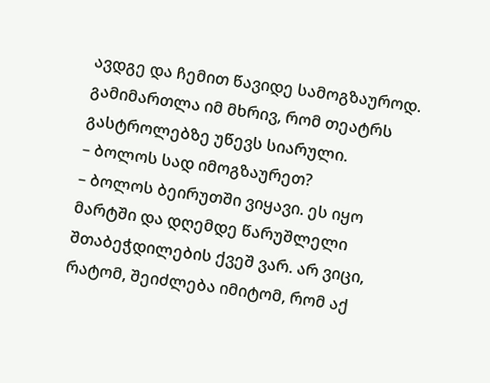ავდგე და ჩემით წავიდე სამოგზაუროდ. გამიმართლა იმ მხრივ, რომ თეატრს გასტროლებზე უწევს სიარული.
– ბოლოს სად იმოგზაურეთ?
– ბოლოს ბეირუთში ვიყავი. ეს იყო მარტში და დღემდე წარუშლელი შთაბეჭდილების ქვეშ ვარ. არ ვიცი, რატომ, შეიძლება იმიტომ, რომ აქ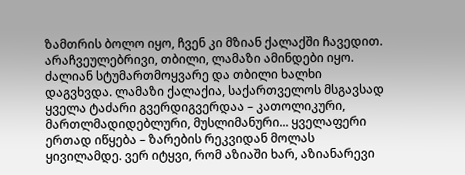ზამთრის ბოლო იყო, ჩვენ კი მზიან ქალაქში ჩავედით. არაჩვეულებრივი, თბილი, ლამაზი ამინდები იყო. ძალიან სტუმართმოყვარე და თბილი ხალხი დაგვხვდა. ლამაზი ქალაქია, საქართველოს მსგავსად ყველა ტაძარი გვერდიგვერდაა – კათოლიკური, მართლმადიდებლური, მუსლიმანური... ყველაფერი ერთად იწყება – ზარების რეკვიდან მოლას ყივილამდე. ვერ იტყვი, რომ აზიაში ხარ, აზიანარევი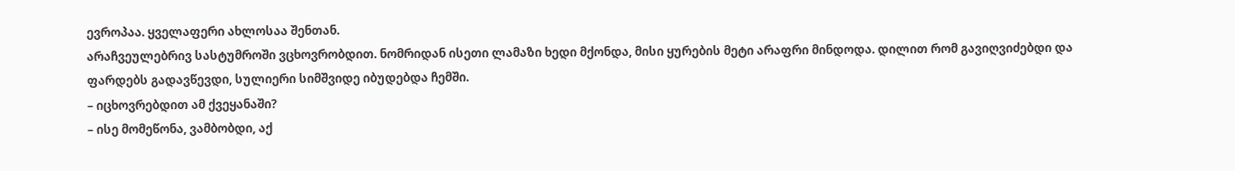ევროპაა. ყველაფერი ახლოსაა შენთან.
არაჩვეულებრივ სასტუმროში ვცხოვრობდით. ნომრიდან ისეთი ლამაზი ხედი მქონდა, მისი ყურების მეტი არაფრი მინდოდა. დილით რომ გავიღვიძებდი და ფარდებს გადავწევდი, სულიერი სიმშვიდე იბუდებდა ჩემში.
– იცხოვრებდით ამ ქვეყანაში?
– ისე მომეწონა, ვამბობდი, აქ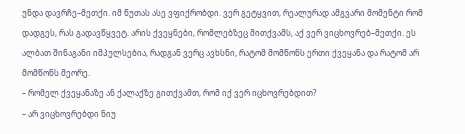უნდა დავრჩე–მეთქი. იმ წუთას ასე ვფიქრობდი. ვერ გეტყვით, რეალურად ამგვარი მომენტი რომ დადგეს, რას გადავწყვეტ. არის ქვეყნები, რომლებზეც მითქვამს, აქ ვერ ვიცხოვრებ–მეთქი. ეს ალბათ შინაგანი იმპულსებია, რადგან ვერც ავხსნი, რატომ მომწონს ერთი ქვეყანა და რატომ არ მომწონს მეორე.
– რომელ ქვეყანაზე ან ქალაქზე გითქვამთ, რომ იქ ვერ იცხოვრებდით?
– არ ვიცხოვრებდი ნიუ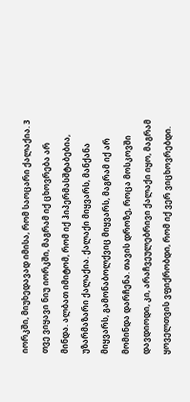იორკში, მიუხედავად იმისა, რომ საოცარი ქალაქია. 3 თვე ვიყავი ნიუ იორკში, მაგრამ იქ ცხოვრება არ მინდა. ალბათ იმიტომ, რომ იქ ჰიპერმასშტაბებია, უზარმაზარი ქალაქია. ქალაქი მიყვარს, მანქანა მიყვარს, გამონაბოლქვიც მიყვარს, მაგრამ იქ არ მომინდა დარჩენა. თავის დროზე, როცა მოსკოვში დავდიოდი, კი, არაჩვეულებრივი ქალაქი იყო, მაგრამ ყოველთვის ვფიქრობდი, რომ იქ ვერ ვიცხოვრებდი.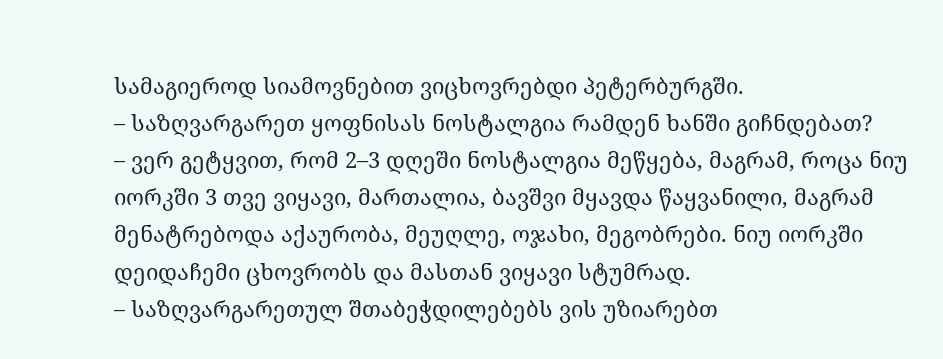სამაგიეროდ სიამოვნებით ვიცხოვრებდი პეტერბურგში.
– საზღვარგარეთ ყოფნისას ნოსტალგია რამდენ ხანში გიჩნდებათ?
– ვერ გეტყვით, რომ 2–3 დღეში ნოსტალგია მეწყება, მაგრამ, როცა ნიუ იორკში 3 თვე ვიყავი, მართალია, ბავშვი მყავდა წაყვანილი, მაგრამ მენატრებოდა აქაურობა, მეუღლე, ოჯახი, მეგობრები. ნიუ იორკში დეიდაჩემი ცხოვრობს და მასთან ვიყავი სტუმრად.
– საზღვარგარეთულ შთაბეჭდილებებს ვის უზიარებთ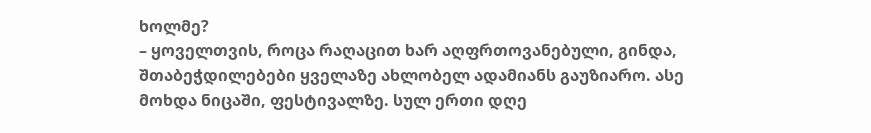ხოლმე?
– ყოველთვის, როცა რაღაცით ხარ აღფრთოვანებული, გინდა, შთაბეჭდილებები ყველაზე ახლობელ ადამიანს გაუზიარო. ასე მოხდა ნიცაში, ფესტივალზე. სულ ერთი დღე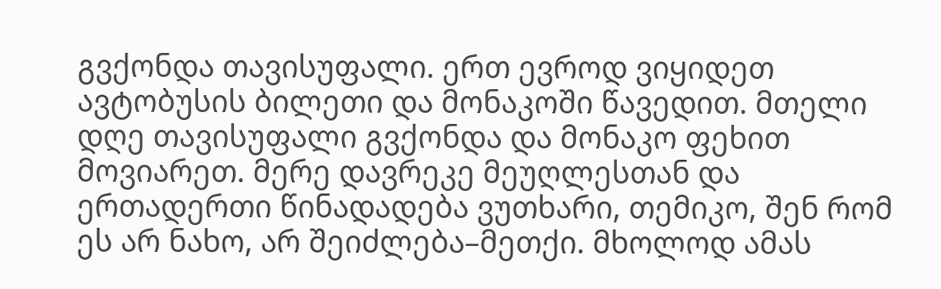გვქონდა თავისუფალი. ერთ ევროდ ვიყიდეთ ავტობუსის ბილეთი და მონაკოში წავედით. მთელი დღე თავისუფალი გვქონდა და მონაკო ფეხით მოვიარეთ. მერე დავრეკე მეუღლესთან და ერთადერთი წინადადება ვუთხარი, თემიკო, შენ რომ ეს არ ნახო, არ შეიძლება–მეთქი. მხოლოდ ამას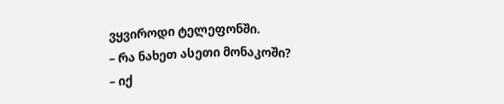ვყვიროდი ტელეფონში.
– რა ნახეთ ასეთი მონაკოში?
– იქ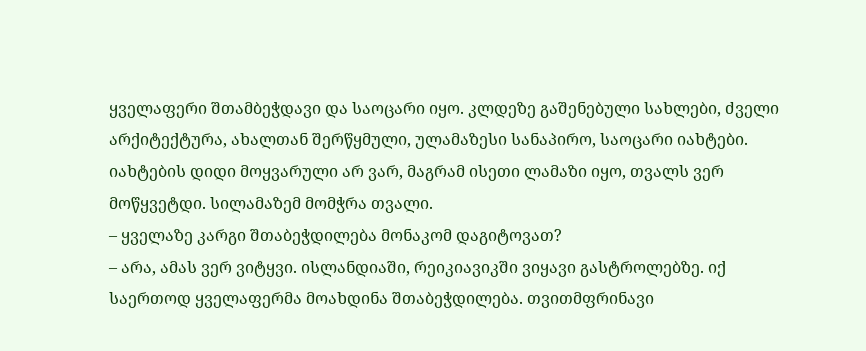ყველაფერი შთამბეჭდავი და საოცარი იყო. კლდეზე გაშენებული სახლები, ძველი არქიტექტურა, ახალთან შერწყმული, ულამაზესი სანაპირო, საოცარი იახტები. იახტების დიდი მოყვარული არ ვარ, მაგრამ ისეთი ლამაზი იყო, თვალს ვერ მოწყვეტდი. სილამაზემ მომჭრა თვალი.
– ყველაზე კარგი შთაბეჭდილება მონაკომ დაგიტოვათ?
– არა, ამას ვერ ვიტყვი. ისლანდიაში, რეიკიავიკში ვიყავი გასტროლებზე. იქ საერთოდ ყველაფერმა მოახდინა შთაბეჭდილება. თვითმფრინავი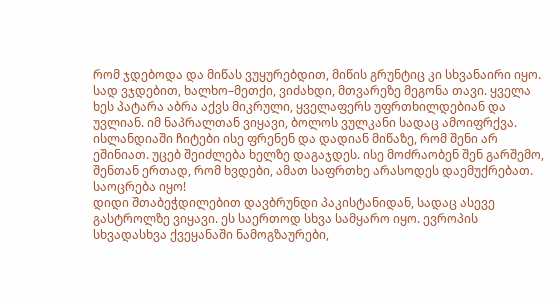რომ ჯდებოდა და მიწას ვუყურებდით, მიწის გრუნტიც კი სხვანაირი იყო. სად ვჯდებით, ხალხო–მეთქი, ვიძახდი, მთვარეზე მეგონა თავი. ყველა ხეს პატარა აბრა აქვს მიკრული, ყველაფერს უფრთხილდებიან და უვლიან. იმ ნაპრალთან ვიყავი, ბოლოს ვულკანი სადაც ამოიფრქვა. ისლანდიაში ჩიტები ისე ფრენენ და დადიან მიწაზე, რომ შენი არ ეშინიათ. უცებ შეიძლება ხელზე დაგაჯდეს. ისე მოძრაობენ შენ გარშემო, შენთან ერთად, რომ ხვდები, ამათ საფრთხე არასოდეს დაემუქრებათ. საოცრება იყო!
დიდი შთაბეჭდილებით დავბრუნდი პაკისტანიდან, სადაც ასევე გასტროლზე ვიყავი. ეს საერთოდ სხვა სამყარო იყო. ევროპის სხვადასხვა ქვეყანაში ნამოგზაურები,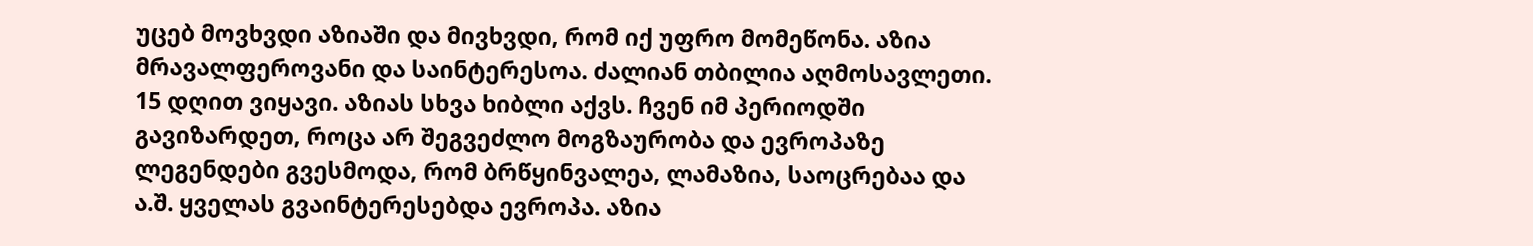უცებ მოვხვდი აზიაში და მივხვდი, რომ იქ უფრო მომეწონა. აზია მრავალფეროვანი და საინტერესოა. ძალიან თბილია აღმოსავლეთი. 15 დღით ვიყავი. აზიას სხვა ხიბლი აქვს. ჩვენ იმ პერიოდში გავიზარდეთ, როცა არ შეგვეძლო მოგზაურობა და ევროპაზე ლეგენდები გვესმოდა, რომ ბრწყინვალეა, ლამაზია, საოცრებაა და ა.შ. ყველას გვაინტერესებდა ევროპა. აზია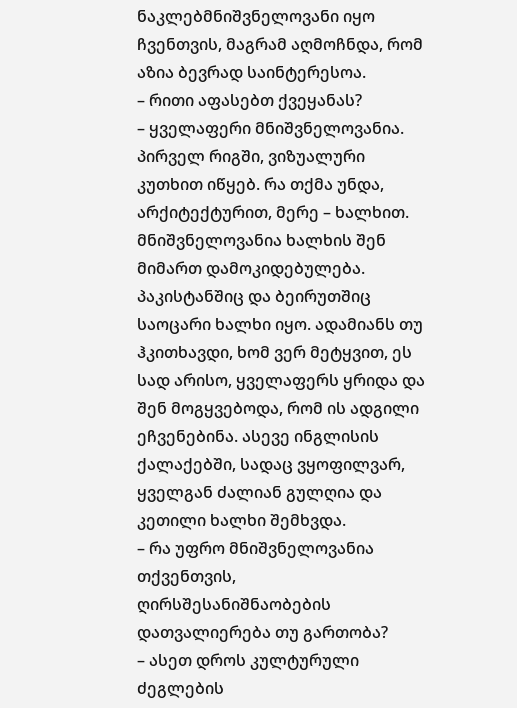ნაკლებმნიშვნელოვანი იყო ჩვენთვის, მაგრამ აღმოჩნდა, რომ აზია ბევრად საინტერესოა.
– რითი აფასებთ ქვეყანას?
– ყველაფერი მნიშვნელოვანია. პირველ რიგში, ვიზუალური კუთხით იწყებ. რა თქმა უნდა, არქიტექტურით, მერე – ხალხით. მნიშვნელოვანია ხალხის შენ მიმართ დამოკიდებულება. პაკისტანშიც და ბეირუთშიც საოცარი ხალხი იყო. ადამიანს თუ ჰკითხავდი, ხომ ვერ მეტყვით, ეს სად არისო, ყველაფერს ყრიდა და შენ მოგყვებოდა, რომ ის ადგილი ეჩვენებინა. ასევე ინგლისის ქალაქებში, სადაც ვყოფილვარ, ყველგან ძალიან გულღია და კეთილი ხალხი შემხვდა.
– რა უფრო მნიშვნელოვანია თქვენთვის, ღირსშესანიშნაობების დათვალიერება თუ გართობა?
– ასეთ დროს კულტურული ძეგლების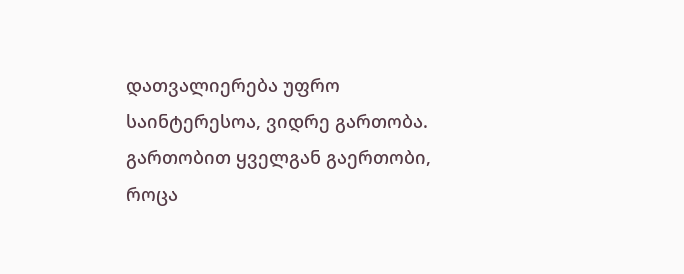დათვალიერება უფრო საინტერესოა, ვიდრე გართობა. გართობით ყველგან გაერთობი, როცა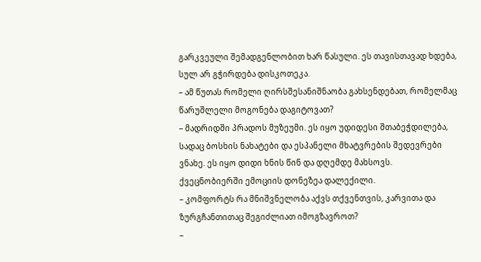გარკვეული შემადგენლობით ხარ წასული. ეს თავისთავად ხდება, სულ არ გჭირდება დისკოთეკა.
– ამ წუთას რომელი ღირსშესანიშნაობა გახსენდებათ, რომელმაც წარუშლელი მოგონება დაგიტოვათ?
– მადრიდში პრადოს მუზეუმი. ეს იყო უდიდესი შთაბეჭდილება, სადაც ბოსხის ნახატები და ესპანელი მხატვრების შედევრები ვნახე. ეს იყო დიდი ხნის წინ და დღემდე მახსოვს. ქვეცნობიერში ემოციის დონეზეა დალექილი.
– კომფორტს რა მნიშვნელობა აქვს თქვენთვის, კარვითა და ზურგჩანთითაც შეგიძლიათ იმოგზავროთ?
–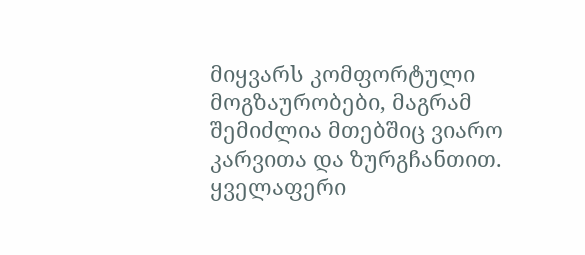მიყვარს კომფორტული მოგზაურობები, მაგრამ შემიძლია მთებშიც ვიარო კარვითა და ზურგჩანთით. ყველაფერი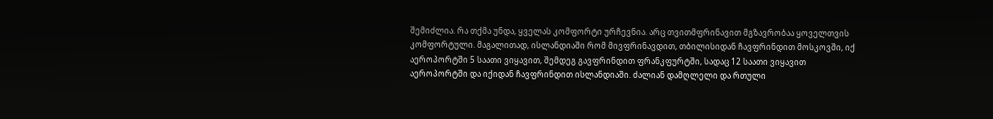შემიძლია. რა თქმა უნდა, ყველას კომფორტი ურჩევნია. არც თვითმფრინავით მგზავრობაა ყოველთვის კომფორტული. მაგალითად, ისლანდიაში რომ მივფრინავდით, თბილისიდან ჩავფრინდით მოსკოვში, იქ აეროპორტში 5 საათი ვიყავით, შემდეგ გავფრინდით ფრანკფურტში, სადაც 12 საათი ვიყავით აეროპორტში და იქიდან ჩავფრინდით ისლანდიაში. ძალიან დამღლელი და რთული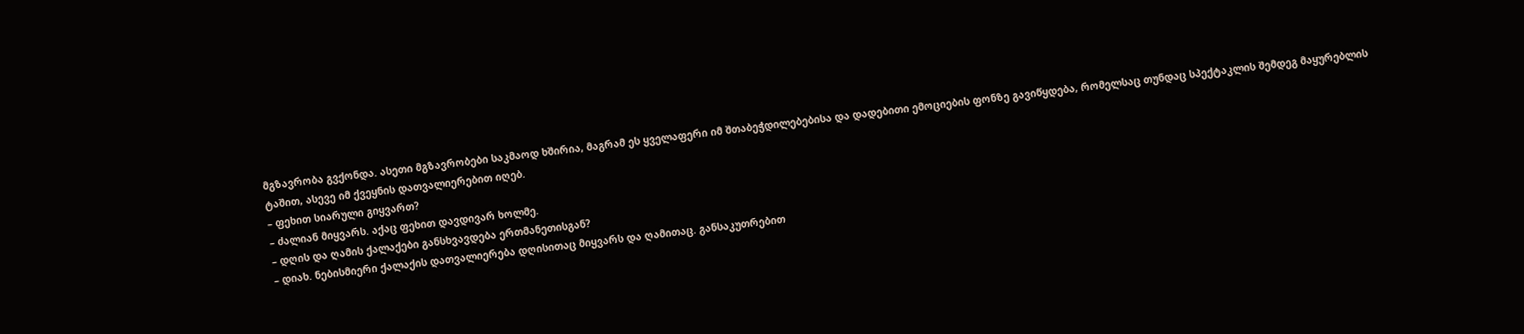მგზავრობა გვქონდა. ასეთი მგზავრობები საკმაოდ ხშირია, მაგრამ ეს ყველაფერი იმ შთაბეჭდილებებისა და დადებითი ემოციების ფონზე გავიწყდება, რომელსაც თუნდაც სპექტაკლის შემდეგ მაყურებლის ტაშით, ასევე იმ ქვეყნის დათვალიერებით იღებ.
– ფეხით სიარული გიყვართ?
– ძალიან მიყვარს. აქაც ფეხით დავდივარ ხოლმე.
– დღის და ღამის ქალაქები განსხვავდება ერთმანეთისგან?
– დიახ. ნებისმიერი ქალაქის დათვალიერება დღისითაც მიყვარს და ღამითაც. განსაკუთრებით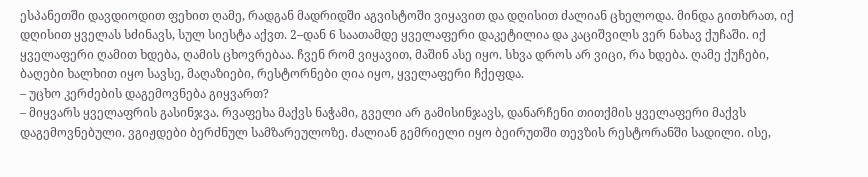ესპანეთში დავდიოდით ფეხით ღამე, რადგან მადრიდში აგვისტოში ვიყავით და დღისით ძალიან ცხელოდა. მინდა გითხრათ, იქ დღისით ყველას სძინავს, სულ სიესტა აქვთ. 2–დან 6 საათამდე ყველაფერი დაკეტილია და კაციშვილს ვერ ნახავ ქუჩაში. იქ ყველაფერი ღამით ხდება, ღამის ცხოვრებაა. ჩვენ რომ ვიყავით, მაშინ ასე იყო. სხვა დროს არ ვიცი, რა ხდება. ღამე ქუჩები, ბაღები ხალხით იყო სავსე, მაღაზიები, რესტორნები ღია იყო, ყველაფერი ჩქეფდა.
– უცხო კერძების დაგემოვნება გიყვართ?
– მიყვარს ყველაფრის გასინჯვა. რვაფეხა მაქვს ნაჭამი, გველი არ გამისინჯავს, დანარჩენი თითქმის ყველაფერი მაქვს დაგემოვნებული. ვგიჟდები ბერძნულ სამზარეულოზე. ძალიან გემრიელი იყო ბეირუთში თევზის რესტორანში სადილი. ისე,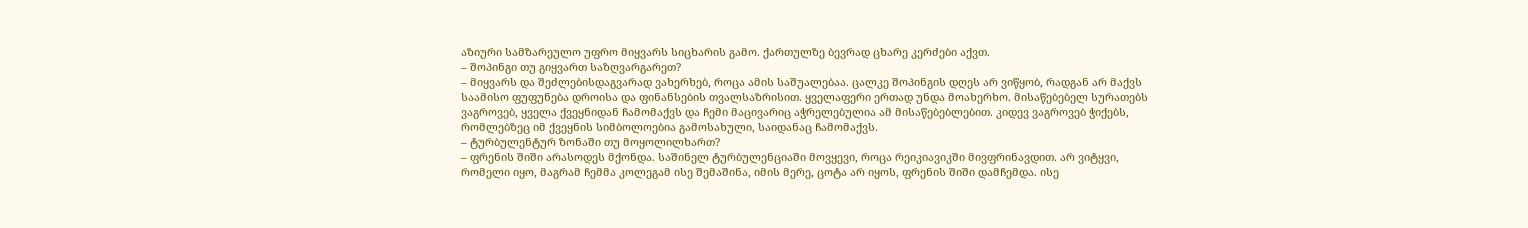აზიური სამზარეულო უფრო მიყვარს სიცხარის გამო. ქართულზე ბევრად ცხარე კერძები აქვთ.
– შოპინგი თუ გიყვართ საზღვარგარეთ?
– მიყვარს და შეძლებისდაგვარად ვახერხებ, როცა ამის საშუალებაა. ცალკე შოპინგის დღეს არ ვიწყობ, რადგან არ მაქვს საამისო ფუფუნება დროისა და ფინანსების თვალსაზრისით. ყველაფერი ერთად უნდა მოახერხო. მისაწებებელ სურათებს ვაგროვებ, ყველა ქვეყნიდან ჩამომაქვს და ჩემი მაცივარიც აჭრელებულია ამ მისაწებებლებით. კიდევ ვაგროვებ ჭიქებს, რომლებზეც იმ ქვეყნის სიმბოლოებია გამოსახული, საიდანაც ჩამომაქვს.
– ტურბულენტურ ზონაში თუ მოყოლილხართ?
– ფრენის შიში არასოდეს მქონდა. საშინელ ტურბულენციაში მოვყევი, როცა რეიკიავიკში მივფრინავდით. არ ვიტყვი, რომელი იყო, მაგრამ ჩემმა კოლეგამ ისე შემაშინა, იმის მერე, ცოტა არ იყოს, ფრენის შიში დამჩემდა. ისე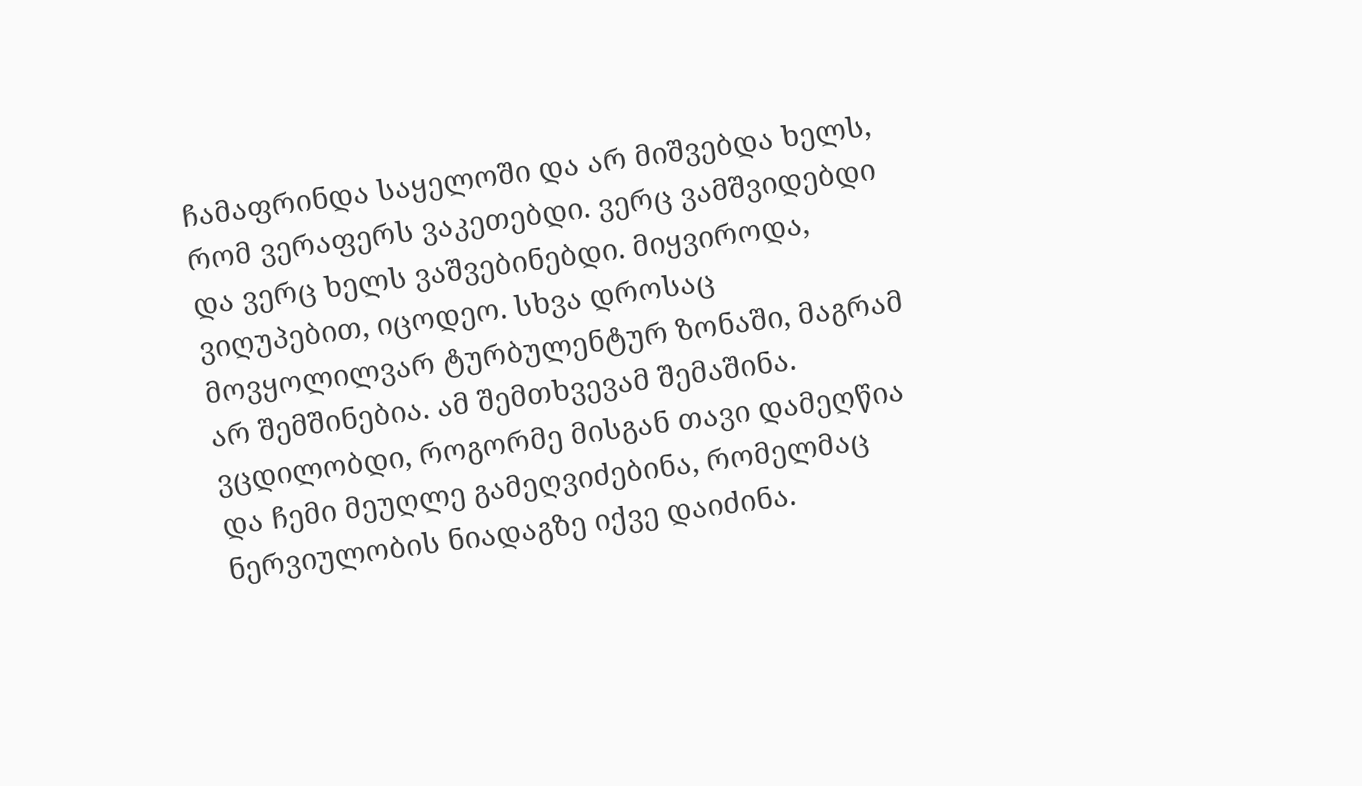ჩამაფრინდა საყელოში და არ მიშვებდა ხელს, რომ ვერაფერს ვაკეთებდი. ვერც ვამშვიდებდი და ვერც ხელს ვაშვებინებდი. მიყვიროდა, ვიღუპებით, იცოდეო. სხვა დროსაც მოვყოლილვარ ტურბულენტურ ზონაში, მაგრამ არ შემშინებია. ამ შემთხვევამ შემაშინა. ვცდილობდი, როგორმე მისგან თავი დამეღწია და ჩემი მეუღლე გამეღვიძებინა, რომელმაც ნერვიულობის ნიადაგზე იქვე დაიძინა.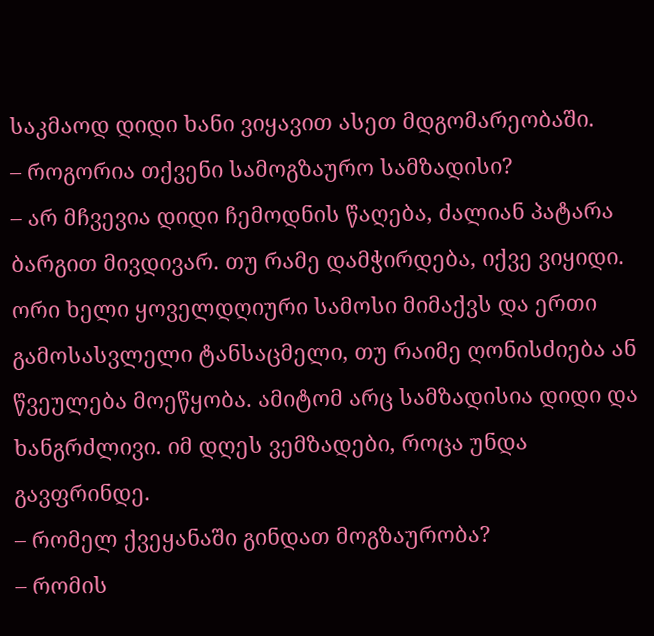საკმაოდ დიდი ხანი ვიყავით ასეთ მდგომარეობაში.
– როგორია თქვენი სამოგზაურო სამზადისი?
– არ მჩვევია დიდი ჩემოდნის წაღება, ძალიან პატარა ბარგით მივდივარ. თუ რამე დამჭირდება, იქვე ვიყიდი. ორი ხელი ყოველდღიური სამოსი მიმაქვს და ერთი გამოსასვლელი ტანსაცმელი, თუ რაიმე ღონისძიება ან წვეულება მოეწყობა. ამიტომ არც სამზადისია დიდი და ხანგრძლივი. იმ დღეს ვემზადები, როცა უნდა გავფრინდე.
– რომელ ქვეყანაში გინდათ მოგზაურობა?
– რომის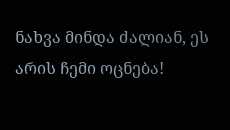ნახვა მინდა ძალიან, ეს არის ჩემი ოცნება!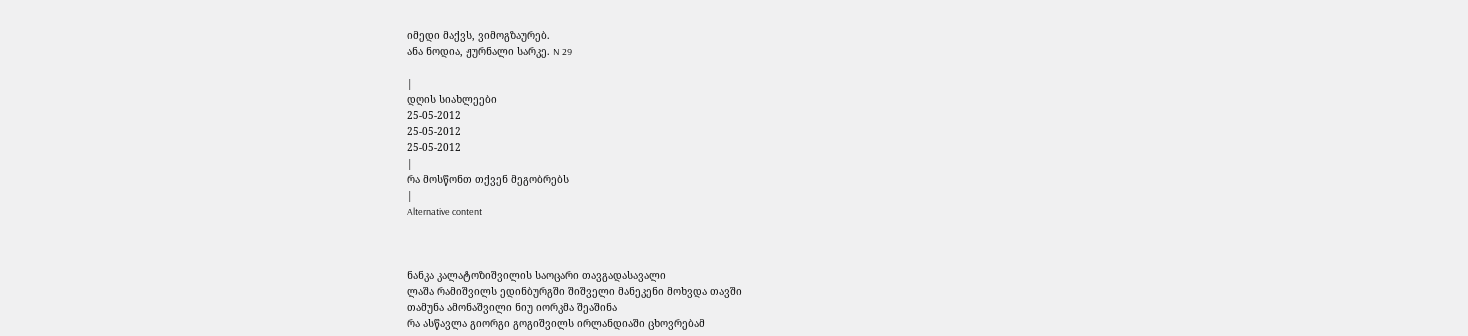იმედი მაქვს, ვიმოგზაურებ.
ანა ნოდია, ჟურნალი სარკე. N 29

|
დღის სიახლეები
25-05-2012
25-05-2012
25-05-2012
|
რა მოსწონთ თქვენ მეგობრებს
|
Alternative content



ნანკა კალატოზიშვილის საოცარი თავგადასავალი
ლაშა რამიშვილს ედინბურგში შიშველი მანეკენი მოხვდა თავში
თამუნა ამონაშვილი ნიუ იორკმა შეაშინა
რა ასწავლა გიორგი გოგიშვილს ირლანდიაში ცხოვრებამ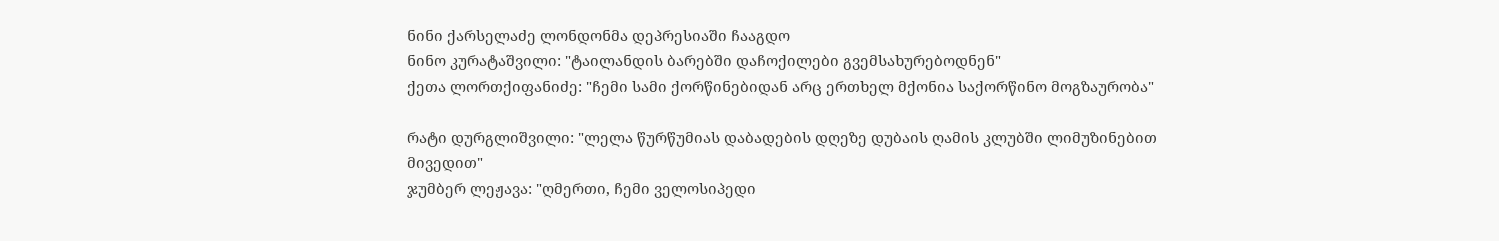ნინი ქარსელაძე ლონდონმა დეპრესიაში ჩააგდო
ნინო კურატაშვილი: "ტაილანდის ბარებში დაჩოქილები გვემსახურებოდნენ"
ქეთა ლორთქიფანიძე: "ჩემი სამი ქორწინებიდან არც ერთხელ მქონია საქორწინო მოგზაურობა"

რატი დურგლიშვილი: "ლელა წურწუმიას დაბადების დღეზე დუბაის ღამის კლუბში ლიმუზინებით მივედით"
ჯუმბერ ლეჟავა: "ღმერთი, ჩემი ველოსიპედი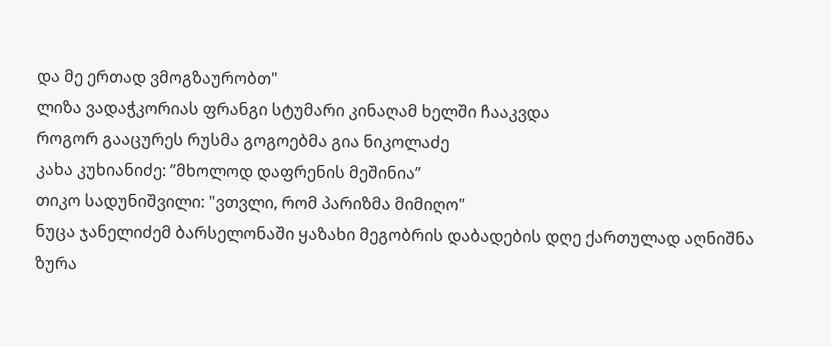და მე ერთად ვმოგზაურობთ"
ლიზა ვადაჭკორიას ფრანგი სტუმარი კინაღამ ხელში ჩააკვდა
როგორ გააცურეს რუსმა გოგოებმა გია ნიკოლაძე
კახა კუხიანიძე: ”მხოლოდ დაფრენის მეშინია”
თიკო სადუნიშვილი: "ვთვლი, რომ პარიზმა მიმიღო"
ნუცა ჯანელიძემ ბარსელონაში ყაზახი მეგობრის დაბადების დღე ქართულად აღნიშნა
ზურა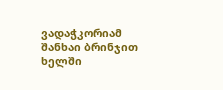ვადაჭკორიამ შანხაი ბრინჯით ხელში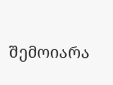შემოიარა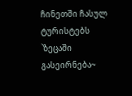ჩინეთში ჩასულ ტურისტებს `ზეცაში გასეირნება~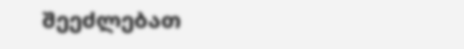შეეძლებათ